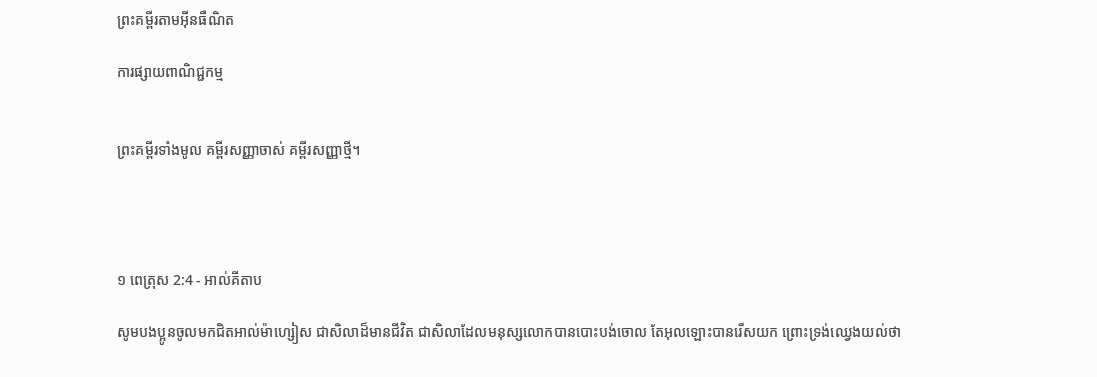ព្រះគម្ពីរតាមអ៊ីនធឺណិត

ការផ្សាយពាណិជ្ជកម្ម


ព្រះគម្ពីរទាំងមូល គម្ពីរសញ្ញាចាស់ គម្ពីរសញ្ញាថ្មី។




១ ពេត្រុស 2:4 - អាល់គីតាប

សូមបងប្អូនចូលមកជិតអាល់ម៉ា‌ហ្សៀស ជាសិលាដ៏មានជីវិត ជាសិលាដែលមនុស្សលោកបានបោះបង់ចោល តែអុលឡោះបានរើសយក ព្រោះទ្រង់ឈ្វេងយល់ថា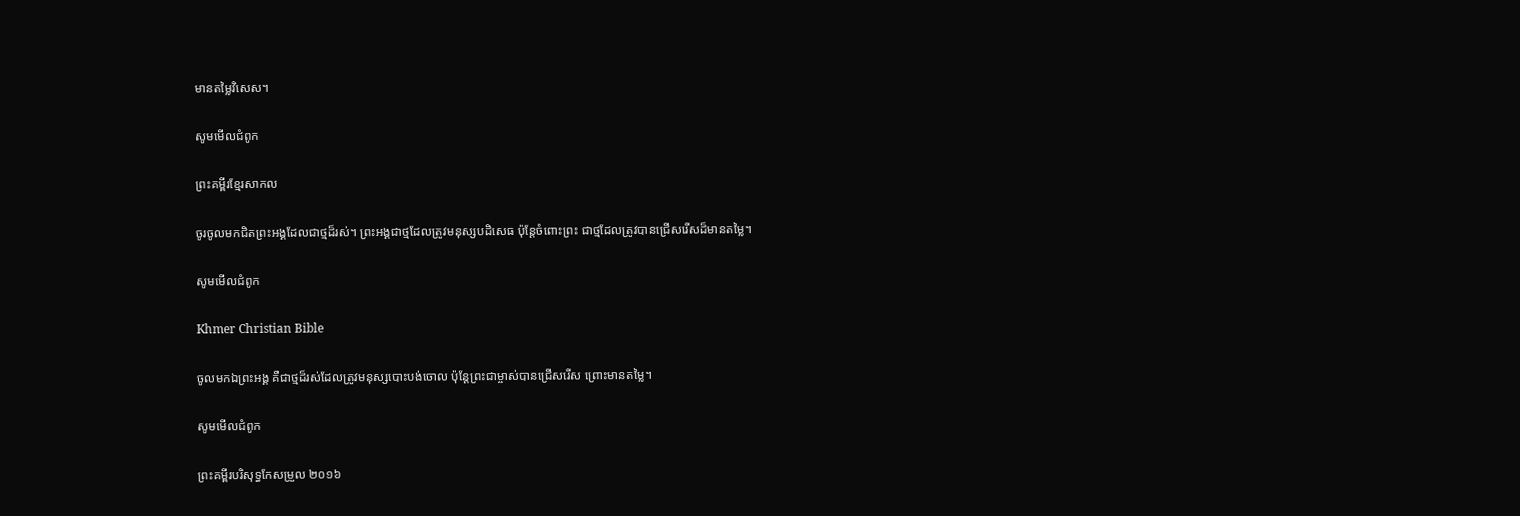មានតម្លៃវិសេស។

សូមមើលជំពូក

ព្រះគម្ពីរខ្មែរសាកល

ចូរចូលមកជិតព្រះអង្គដែលជាថ្មដ៏រស់។ ព្រះអង្គជាថ្មដែលត្រូវមនុស្សបដិសេធ ប៉ុន្តែចំពោះព្រះ ជាថ្មដែលត្រូវបានជ្រើសរើសដ៏មានតម្លៃ។

សូមមើលជំពូក

Khmer Christian Bible

ចូលមកឯព្រះអង្គ គឺជាថ្មដ៏រស់ដែលត្រូវមនុស្សបោះបង់ចោល ប៉ុន្ដែព្រះជាម្ចាស់បានជ្រើសរើស ព្រោះមានតម្លៃ។

សូមមើលជំពូក

ព្រះគម្ពីរបរិសុទ្ធកែសម្រួល ២០១៦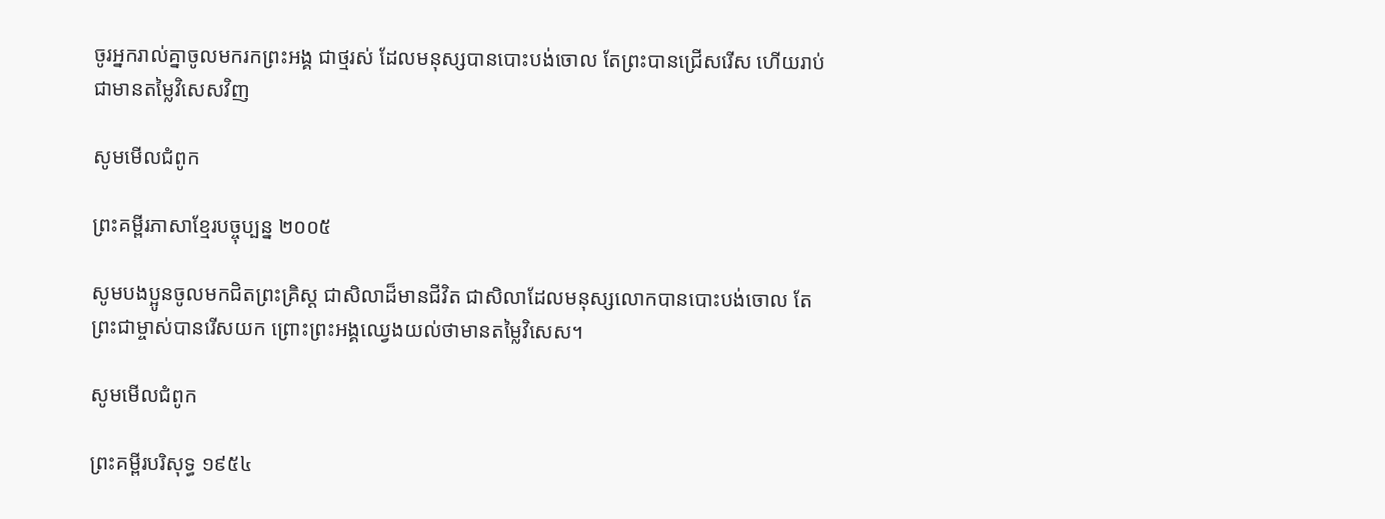ចូរអ្នករាល់គ្នាចូលមករកព្រះ‌អង្គ ជាថ្មរស់ ដែលមនុស្សបានបោះ‌បង់ចោល តែព្រះបានជ្រើសរើស ហើយរាប់ជាមានតម្លៃវិសេសវិញ

សូមមើលជំពូក

ព្រះគម្ពីរភាសាខ្មែរបច្ចុប្បន្ន ២០០៥

សូមបងប្អូនចូលមកជិតព្រះ‌គ្រិស្ត ជាសិលាដ៏មានជីវិត ជាសិលាដែលមនុស្សលោកបានបោះបង់ចោល តែព្រះ‌ជា‌ម្ចាស់បានរើសយក ព្រោះព្រះអង្គឈ្វេងយល់ថាមានតម្លៃវិសេស។

សូមមើលជំពូក

ព្រះគម្ពីរបរិសុទ្ធ ១៩៥៤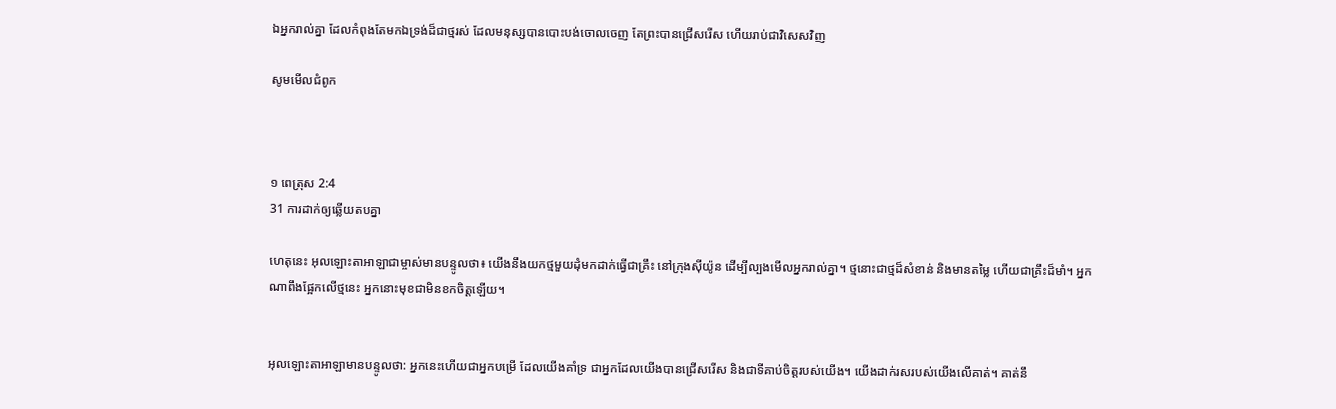ឯអ្នករាល់គ្នា ដែលកំពុងតែមកឯទ្រង់ដ៏ជាថ្មរស់ ដែលមនុស្សបានបោះបង់ចោលចេញ តែព្រះបានជ្រើស‌រើស ហើយរាប់ជាវិសេសវិញ

សូមមើលជំពូក



១ ពេត្រុស 2:4
31 ការដាក់ឲ្យឆ្លើយតបគ្នា

ហេតុនេះ អុលឡោះ‌តាអាឡាជាម្ចាស់មានបន្ទូលថា៖ យើងនឹងយកថ្មមួយដុំមកដាក់ធ្វើជាគ្រឹះ នៅក្រុងស៊ីយ៉ូន ដើម្បីល្បងមើលអ្នករាល់គ្នា។ ថ្មនោះជាថ្មដ៏សំខាន់ និងមានតម្លៃ ហើយជាគ្រឹះដ៏មាំ។ អ្នកណាពឹងផ្អែកលើថ្មនេះ អ្នកនោះមុខជាមិនខកចិត្តឡើយ។


អុលឡោះ‌តាអាឡាមានបន្ទូលថា: អ្នកនេះហើយជាអ្នកបម្រើ ដែលយើងគាំទ្រ ជាអ្នកដែលយើងបានជ្រើសរើស និងជាទីគាប់ចិត្តរបស់យើង។ យើងដាក់រសរបស់យើងលើគាត់។ គាត់នឹ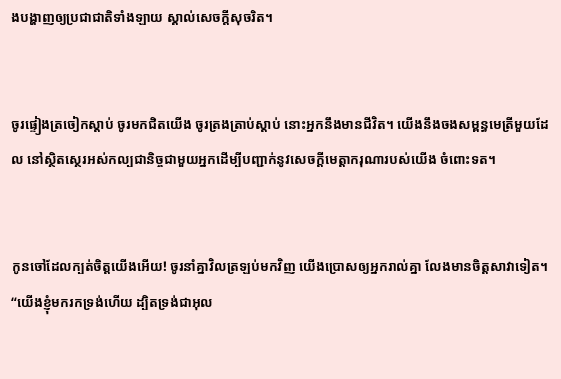ងបង្ហាញឲ្យប្រជា‌ជាតិទាំង‌ឡាយ ស្គាល់សេចក្តីសុចរិត។


ចូរផ្ទៀងត្រចៀកស្ដាប់ ចូរមកជិតយើង ចូរត្រង‌ត្រាប់ស្ដាប់ នោះអ្នកនឹងមានជីវិត។ យើងនឹងចងសម្ពន្ធ‌មេត្រីមួយដែល នៅស្ថិត‌ស្ថេរអស់‌កល្បជា‌និច្ចជាមួយអ្នកដើម្បីបញ្ជាក់នូវសេចក្ដីមេត្តា‌ករុណារបស់យើង ចំពោះទត។


កូនចៅដែលក្បត់ចិត្តយើងអើយ! ចូរនាំគ្នាវិលត្រឡប់មកវិញ យើងប្រោសឲ្យអ្នករាល់គ្នា លែងមានចិត្តសាវាទៀត។ “យើងខ្ញុំមករកទ្រង់ហើយ ដ្បិតទ្រង់ជាអុល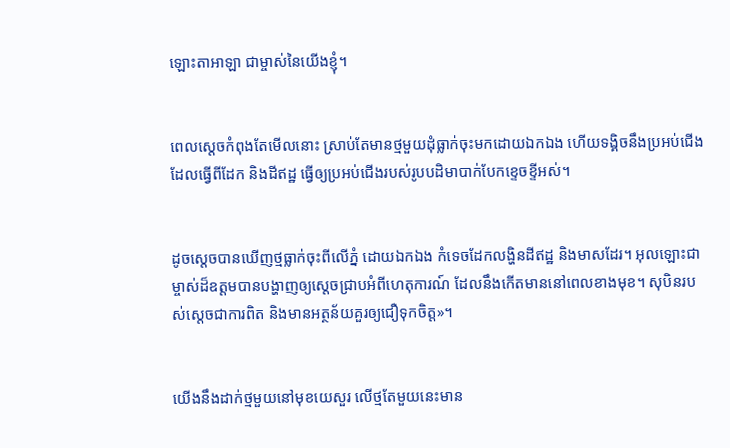ឡោះ‌តាអាឡា ជាម្ចាស់នៃយើងខ្ញុំ។


ពេលស្តេចកំពុងតែមើលនោះ ស្រាប់តែមានថ្មមួយដុំធ្លាក់ចុះមកដោយឯក‌ឯង ហើយទង្គិចនឹងប្រអប់ជើងដែលធ្វើពីដែក និងដីឥដ្ឋ ធ្វើឲ្យប្រអប់ជើងរបស់រូបបដិមាបាក់បែកខ្ទេច‌ខ្ទីអស់។


ដូចស្តេចបានឃើញថ្មធ្លាក់ចុះពីលើភ្នំ ដោយឯក‌ឯង កំទេចដែកលង្ហិនដីឥដ្ឋ និងមាសដែរ។ អុលឡោះជាម្ចាស់ដ៏ឧត្ដមបានបង្ហាញឲ្យស្តេចជ្រាបអំពីហេតុ‌ការណ៍ ដែលនឹងកើតមាននៅពេលខាងមុខ។ សុបិនរបស់ស្តេចជាការពិត និងមានអត្ថ‌ន័យគួរឲ្យជឿទុកចិត្ត»។


យើងនឹងដាក់ថ្មមួយនៅមុខយេសួរ លើថ្មតែមួយនេះមាន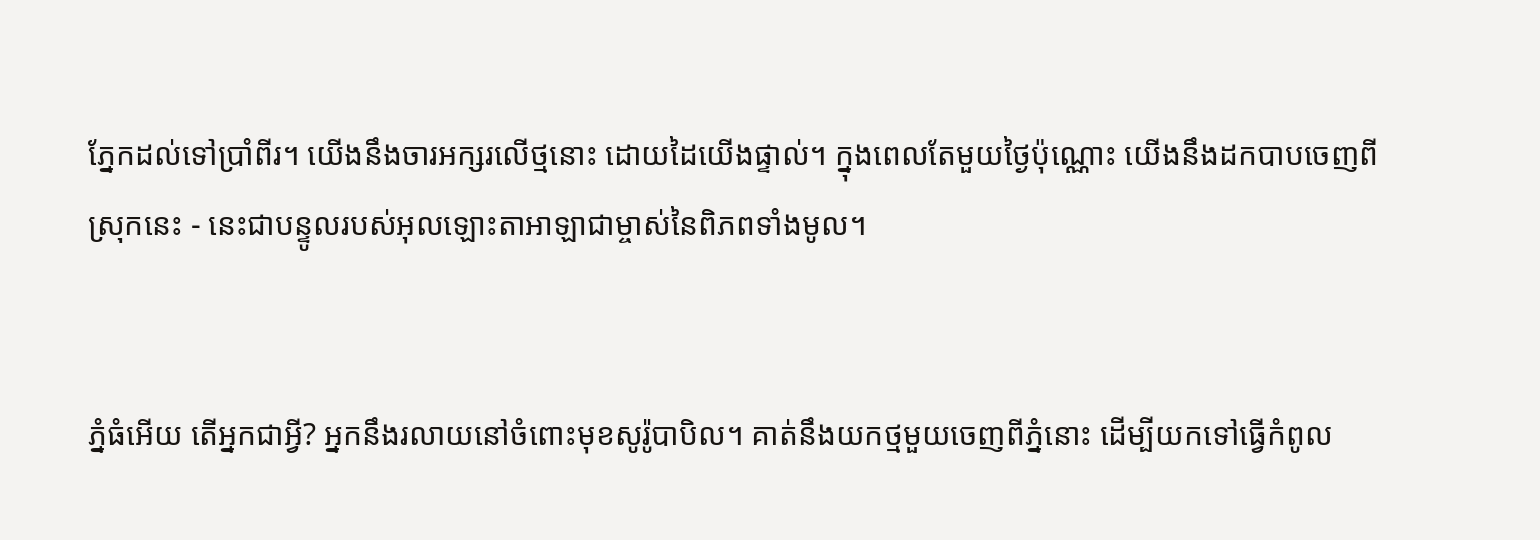ភ្នែកដល់ទៅប្រាំ‌ពីរ។ យើងនឹងចារអក្សរលើថ្មនោះ ដោយដៃយើងផ្ទាល់។ ក្នុងពេលតែមួយថ្ងៃប៉ុណ្ណោះ យើងនឹងដកបាបចេញពីស្រុកនេះ - នេះជាបន្ទូលរបស់អុលឡោះ‌តាអាឡាជាម្ចាស់នៃពិភពទាំងមូល។


ភ្នំធំអើយ តើអ្នកជាអ្វី? អ្នកនឹងរលាយនៅចំពោះមុខសូរ៉ូ‌បាបិល។ គាត់នឹងយកថ្មមួយចេញពីភ្នំនោះ ដើម្បីយកទៅធ្វើកំពូល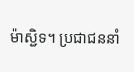ម៉ាស្ជិទ។ ប្រជា‌ជននាំ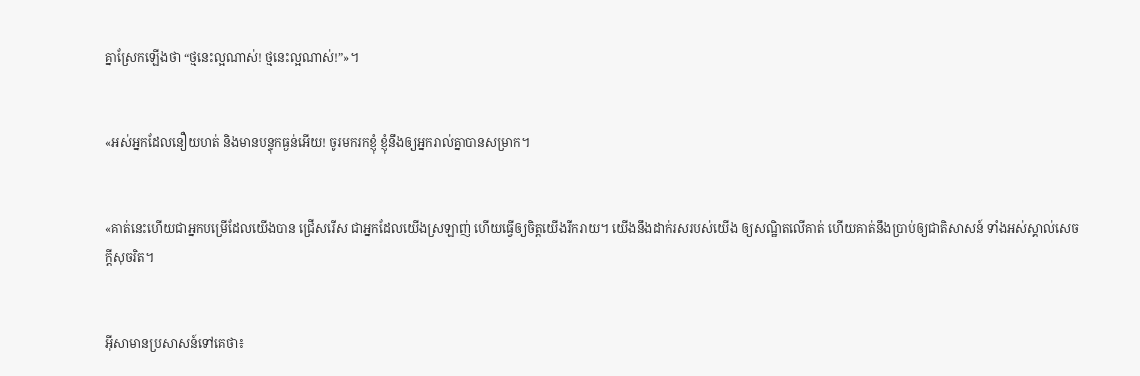គ្នាស្រែកឡើងថា “ថ្មនេះល្អណាស់! ថ្មនេះល្អណាស់!”»។


«អស់អ្នកដែលនឿយ‌ហត់ និងមានបន្ទុកធ្ងន់អើយ! ចូរមករកខ្ញុំ ខ្ញុំនឹងឲ្យអ្នករាល់គ្នាបានសម្រាក។


«គាត់នេះហើយជាអ្នកបម្រើដែលយើងបាន ជ្រើសរើស ជាអ្នកដែលយើងស្រឡាញ់ ហើយធ្វើឲ្យចិត្ដយើងរីក‌រាយ។ យើងនឹងដាក់រសរបស់យើង ឲ្យសណ្ឋិតលើគាត់ ហើយគាត់នឹងប្រាប់ឲ្យជាតិសាសន៍ ទាំងអស់ស្គាល់សេចក្ដីសុចរិត។


អ៊ីសាមានប្រសាសន៍ទៅគេថា៖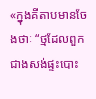«ក្នុងគីតាបមានចែងថាៈ “ថ្មដែលពួកជាងសង់ផ្ទះបោះ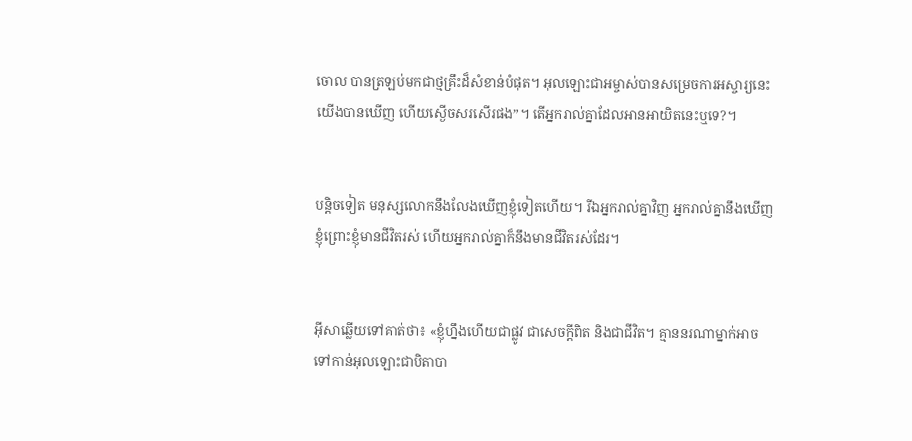ចោល បានត្រឡប់មកជាថ្មគ្រឹះដ៏សំខាន់បំផុត។ អុលឡោះ‌ជាអម្ចាស់បានសម្រេចការអស្ចារ្យនេះ យើងបានឃើញ ហើយស្ងើចសរ‌សើរផង”។ តើអ្នករាល់គ្នាដែលអានអាយិតនេះឬទេ?។


បន្ដិចទៀត មនុស្សលោកនឹងលែងឃើញខ្ញុំទៀតហើយ។ រីឯអ្នករាល់គ្នាវិញ អ្នករាល់គ្នានឹងឃើញខ្ញុំព្រោះខ្ញុំមានជីវិតរស់ ហើយអ្នករាល់គ្នាក៏នឹងមានជីវិតរស់ដែរ។


អ៊ីសាឆ្លើយទៅគាត់ថា៖ «ខ្ញុំហ្នឹងហើយជាផ្លូវ ជាសេចក្ដីពិត និងជាជីវិត។ គ្មាននរណាម្នាក់អាចទៅកាន់អុលឡោះជាបិតាបា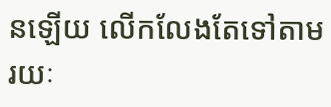នឡើយ លើក‌លែងតែទៅតាមរយៈ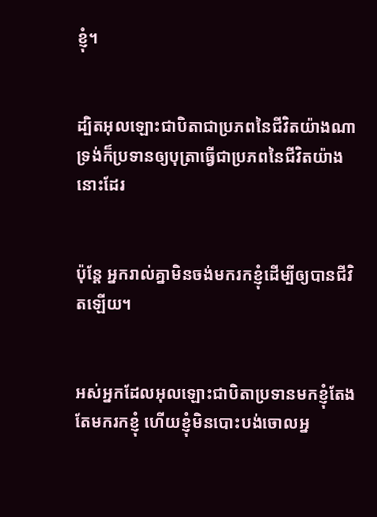ខ្ញុំ។


ដ្បិតអុលឡោះជាបិតាជាប្រភពនៃជីវិតយ៉ាងណា ទ្រង់ក៏ប្រទានឲ្យបុត្រាធ្វើជាប្រភពនៃជីវិតយ៉ាងនោះដែរ


ប៉ុន្ដែ អ្នករាល់គ្នាមិនចង់មករកខ្ញុំដើម្បីឲ្យបានជីវិតឡើយ។


អស់អ្នកដែលអុលឡោះជាបិតាប្រទានមកខ្ញុំតែងតែមករកខ្ញុំ ហើយខ្ញុំមិនបោះបង់ចោលអ្ន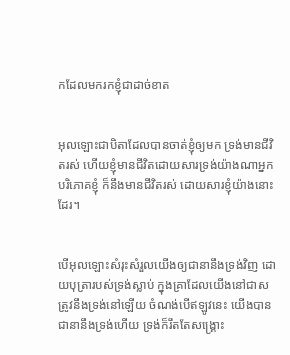កដែលមករកខ្ញុំជាដាច់ខាត


អុលឡោះជាបិតាដែលបានចាត់ខ្ញុំឲ្យមក ទ្រង់មានជីវិតរស់ ហើយខ្ញុំមានជីវិតដោយ‌សារទ្រង់យ៉ាងណាអ្នកបរិភោគខ្ញុំ ក៏នឹងមានជីវិតរស់ ដោយ‌សារខ្ញុំយ៉ាងនោះដែរ។


បើអុលឡោះសំរុះ‌សំរួលយើងឲ្យជានានឹងទ្រង់វិញ ដោយបុត្រារបស់ទ្រង់ស្លាប់ ក្នុងគ្រាដែលយើងនៅជាសត្រូវនឹងទ្រង់នៅឡើយ ចំណង់បើឥឡូវនេះ យើងបានជានានឹងទ្រង់ហើយ ទ្រង់ក៏រឹតតែសង្គ្រោះ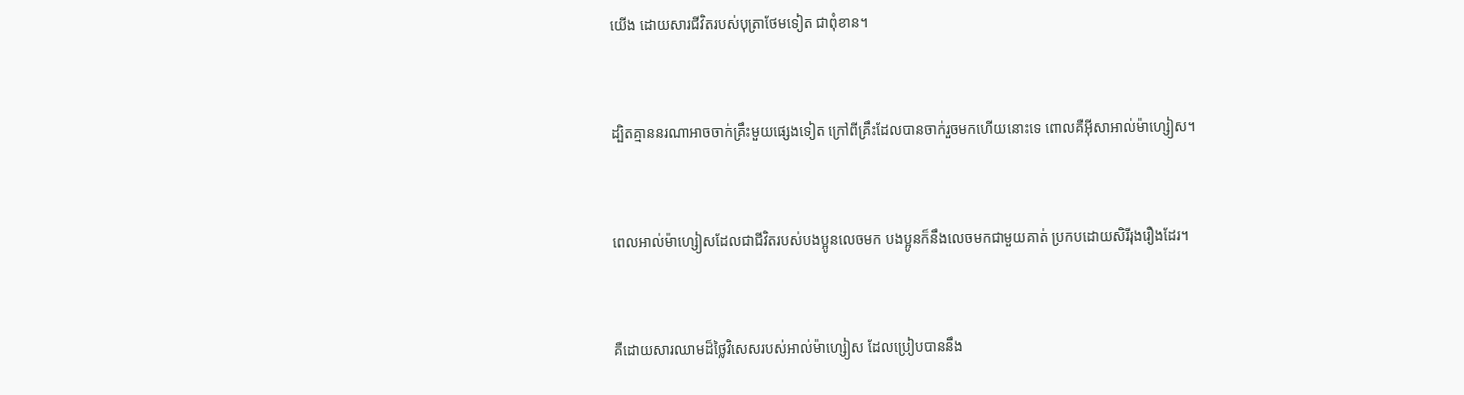យើង ដោយ‌សារជីវិតរបស់បុត្រាថែមទៀត ជាពុំ‌ខាន។


ដ្បិតគ្មាននរណាអាចចាក់គ្រឹះមួយផ្សេងទៀត ក្រៅពីគ្រឹះដែលបានចាក់រួចមកហើយនោះទេ ពោលគឺអ៊ីសា‌អាល់ម៉ា‌ហ្សៀស។


ពេលអាល់ម៉ា‌ហ្សៀសដែលជាជីវិតរបស់បងប្អូនលេចមក បងប្អូនក៏នឹងលេចមកជាមួយគាត់ ប្រកបដោយសិរី‌រុង‌រឿងដែរ។


គឺដោយ‌សារឈាមដ៏ថ្លៃវិសេសរបស់អាល់ម៉ា‌ហ្សៀស ដែលប្រៀបបាននឹង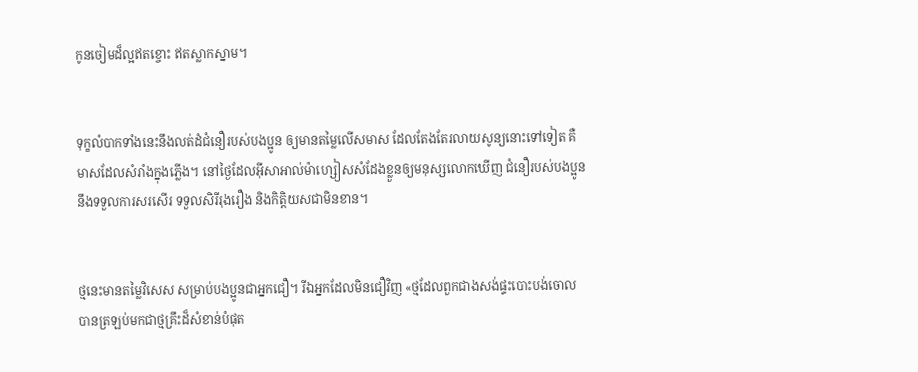កូនចៀមដ៏ល្អឥតខ្ចោះ ឥតស្លាកស្នាម។


ទុក្ខលំបាកទាំងនេះនឹងលត់ដំជំនឿរបស់បងប្អូន ឲ្យមានតម្លៃលើសមាស ដែលតែងតែរលាយសូន្យនោះទៅទៀត គឺមាសដែលសំរាំងក្នុងភ្លើង។ នៅថ្ងៃដែលអ៊ីសា‌អាល់ម៉ា‌ហ្សៀសសំដែងខ្លួនឲ្យមនុស្សលោកឃើញ ជំនឿរបស់បងប្អូននឹងទទួលការសរសើរ ទទួលសិរី‌រុង‌រឿង និងកិត្ដិយសជាមិនខាន។


ថ្មនេះមានតម្លៃវិសេស សម្រាប់បងប្អូនជាអ្នកជឿ។ រីឯអ្នកដែលមិនជឿវិញ «ថ្មដែលពួកជាងសង់ផ្ទះបោះបង់ចោល បានត្រឡប់មកជាថ្មគ្រឹះដ៏សំខាន់បំផុត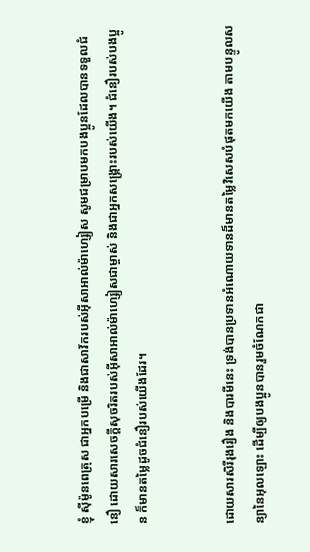ខ្ញុំ ស៊ីម៉ូនពេត្រុស ជាអ្នកបម្រើ និងជាសាវ័ករបស់អ៊ីសា‌អាល់ម៉ា‌ហ្សៀស សូមជម្រាបមកបងប្អូនដែលបានទទួលជំនឿ ដោយ‌សារសេចក្ដីសុចរិតរបស់អ៊ីសា‌អាល់ម៉ា‌ហ្សៀសជាម្ចាស់ និងជាអ្នក‌សង្គ្រោះរបស់យើង។ ជំនឿរបស់បងប្អូន ក៏មានតម្លៃដូចជំនឿរបស់យើងដែរ។


ដោយ‌សារសិរី‌រុង‌រឿង និងបារមីនេះ ទ្រង់បានប្រទានអំណោយទានដ៏មានតម្លៃវិសេសបំផុតមកយើង តាមបន្ទូលសន្យានៃអុលឡោះ ដើម្បីឲ្យបងប្អូនបានរួមចំណែកជា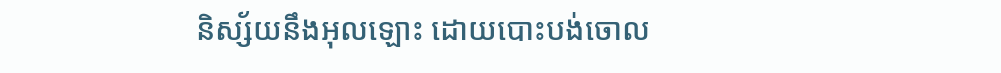និស្ស័យនឹងអុលឡោះ ដោយបោះបង់ចោល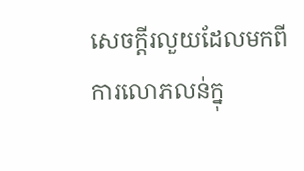សេចក្ដីរលួយដែលមកពីការលោភ‌លន់ក្នុ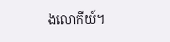ងលោកីយ៍។